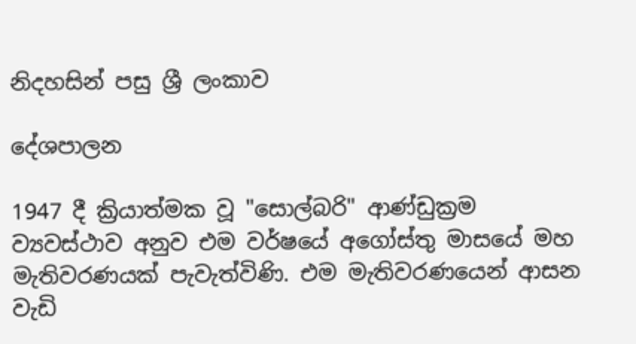නිදහසින් පසු ශ්‍රී ලංකාව

දේශපාලන

1947 දී ක්‍රියාත්මක වූ "සොල්බරි" ආණ්ඩුක්‍රම ව්‍යවස්ථාව අනුව එම වර්ෂයේ අගෝස්තු මාසයේ මහ මැතිවරණයක් පැවැත්විණි. එම මැතිවරණයෙන් ආසන වැඩි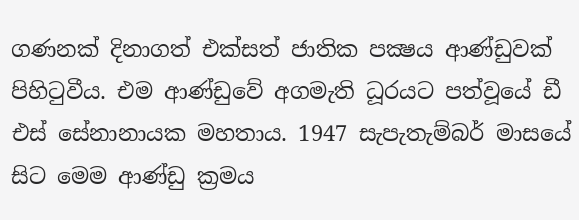ගණනක් දිනාගත් එක්සත් ජාතික පක්‍ෂය ආණ්ඩුවක් පිහිටුවීය. එම ආණ්ඩුවේ අගමැති ධූරයට පත්වූයේ ඩී එස් සේනානායක මහතාය. 1947 සැපැතැම්බර් මාසයේ සිට මෙම ආණ්ඩු ක්‍රමය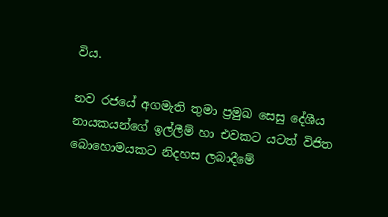විය.

නව රජයේ අගමැති තුමා ප්‍රමුඛ සෙසු දේශීය නායකයන්ගේ ඉල්ලීම් හා එවකට යටත් විජිත බොහොමයකට නිදහස ලබාදීමේ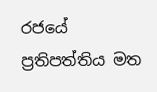රජයේ ප්‍රතිපත්තිය මත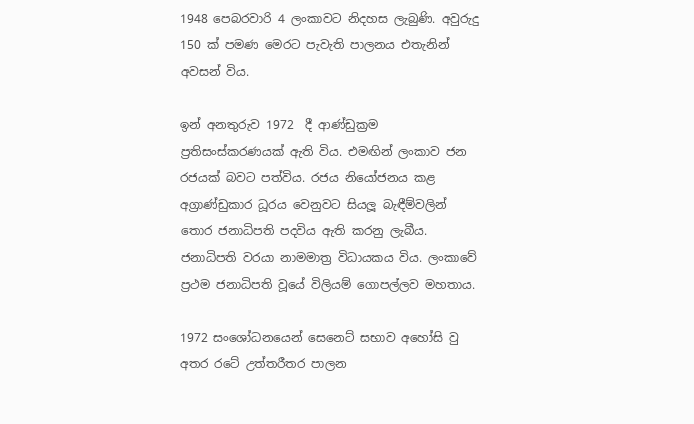1948 පෙබරවාරි 4 ලංකාවට නිදහස ලැබුණි. අවුරුදු 150 ක් පමණ මෙරට පැවැති පාලනය එතැනින් අවසන් විය.

ඉන් අනතුරුව 1972  දී ආණ්ඩුක්‍රම ප්‍රතිසංස්කරණයක් ඇති විය. එමඟින් ලංකාව ජන රජයක් බවට පත්විය. රජය නියෝජනය කළ අග්‍රාණ්ඩුකාර ධූරය වෙනුවට සියලූ බැඳීම්වලින් තොර ජනාධිපති පදවිය ඇති කරනු ලැබීය. ජනාධිපති වරයා නාමමාත්‍ර විධායකය විය. ලංකාවේ ප්‍රථම ජනාධිපති වූයේ විලියම් ගොපල්ලව මහතාය.

1972 සංශෝධනයෙන් සෙනෙට් සභාව අහෝසි වු අතර රටේ උත්තරීතර පාලන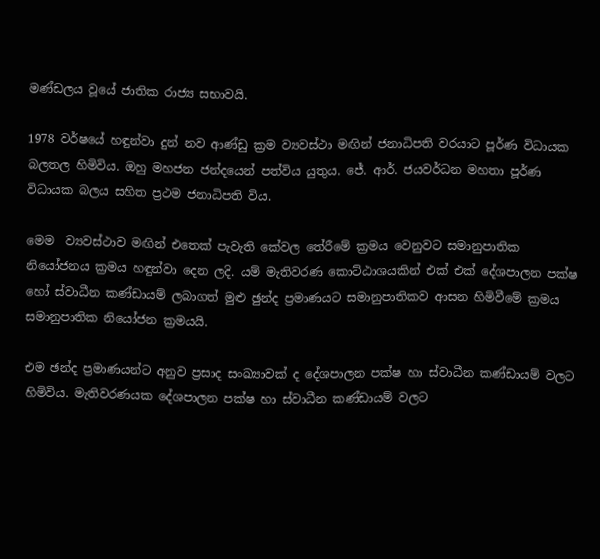මණ්ඩලය වූයේ ජාතික රාජ්‍ය සභාවයි.

1978 වර්ෂයේ හඳුන්වා දුන් නව ආණ්ඩු ක්‍රම ව්‍යවස්ථා මඟින් ජනාධිපති වරයාට පූර්ණ විධායක බලතල හිමිවිය. ඔහු මහජන ජන්දයෙන් පත්විය යුතුය. ජේ. ආර්. ජයවර්ධන මහතා පූර්ණ විධායක බලය සහිත ප්‍රථම ජනාධිපති විය.

මෙම  ව්‍යවස්ථාව මඟින් එතෙක් පැවැති කේවල තේරීමේ ක්‍රමය වෙනුවට සමානුපාතික නියෝජනය ක්‍රමය හඳුන්වා දෙන ලදි. යම් මැතිවරණ කොට්ඨාශයකින් එක් එක් දේශපාලන පක්ෂ හෝ ස්වාධීන කණ්ඩායම් ලබාගත් මුළු ඡුන්ද ප්‍රමාණයට සමානුපාතිකව ආසන හිමිවීමේ ක්‍රමය සමානුපාතික නියෝජන ක්‍රමයයි.

එම ඡන්ද ප්‍රමාණයන්ට අනුව ප්‍රසාද සංඛ්‍යාවක් ද දේශපාලන පක්ෂ හා ස්වාධීන කණ්ඩායම් වලට හිමිවිය. මැතිවරණයක දේශපාලන පක්ෂ හා ස්වාධීන කණ්ඩායම් වලට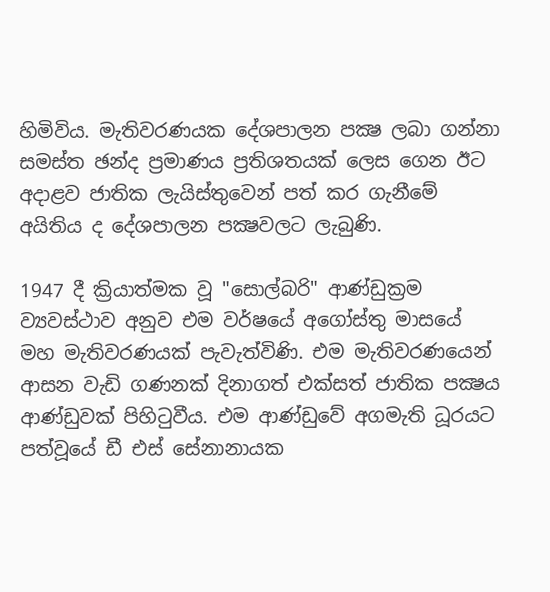හිමිවිය. මැතිවරණයක දේශපාලන පක්‍ෂ ලබා ගන්නා සමස්ත ඡන්ද ප්‍රමාණය ප්‍රතිශතයක් ලෙස ගෙන ඊට අදාළව ජාතික ලැයිස්තුවෙන් පත් කර ගැනීමේ අයිතිය ද දේශපාලන පක්‍ෂවලට ලැබුණි.

1947 දී ක්‍රියාත්මක වූ "සොල්බරි" ආණ්ඩුක්‍රම ව්‍යවස්ථාව අනුව එම වර්ෂයේ අගෝස්තු මාසයේ මහ මැතිවරණයක් පැවැත්විණි. එම මැතිවරණයෙන් ආසන වැඩි ගණනක් දිනාගත් එක්සත් ජාතික පක්‍ෂය ආණ්ඩුවක් පිහිටුවීය. එම ආණ්ඩුවේ අගමැති ධූරයට පත්වූයේ ඩී එස් සේනානායක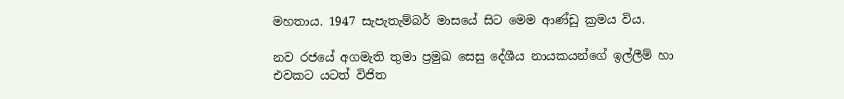මහතාය. 1947 සැපැතැම්බර් මාසයේ සිට මෙම ආණ්ඩු ක්‍රමය විය.

නව රජයේ අගමැති තුමා ප්‍රමුඛ සෙසු දේශීය නායකයන්ගේ ඉල්ලීම් හා එවකට යටත් විජිත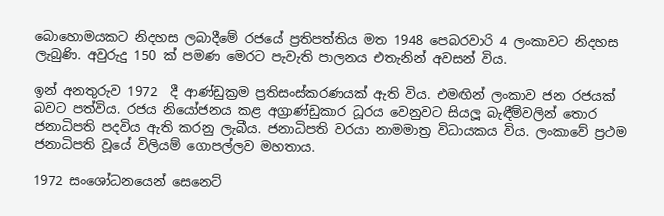බොහොමයකට නිදහස ලබාදීමේ රජයේ ප්‍රතිපත්තිය මත 1948 පෙබරවාරි 4 ලංකාවට නිදහස ලැබුණි. අවුරුදු 150 ක් පමණ මෙරට පැවැති පාලනය එතැනින් අවසන් විය.

ඉන් අනතුරුව 1972  දී ආණ්ඩුක්‍රම ප්‍රතිසංස්කරණයක් ඇති විය. එමඟින් ලංකාව ජන රජයක් බවට පත්විය. රජය නියෝජනය කළ අග්‍රාණ්ඩුකාර ධූරය වෙනුවට සියලූ බැඳීම්වලින් තොර ජනාධිපති පදවිය ඇති කරනු ලැබීය. ජනාධිපති වරයා නාමමාත්‍ර විධායකය විය. ලංකාවේ ප්‍රථම ජනාධිපති වූයේ විලියම් ගොපල්ලව මහතාය.

1972 සංශෝධනයෙන් සෙනෙට්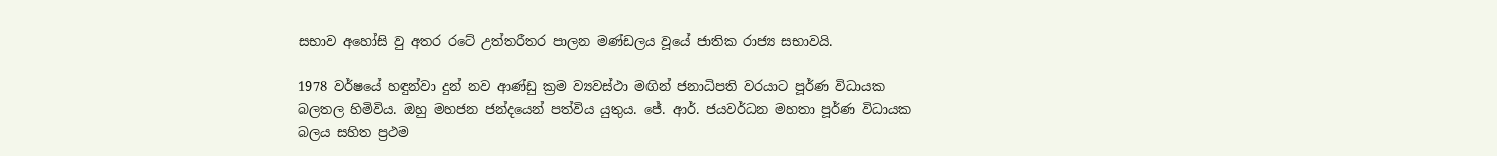සභාව අහෝසි වු අතර රටේ උත්තරීතර පාලන මණ්ඩලය වූයේ ජාතික රාජ්‍ය සභාවයි.

1978 වර්ෂයේ හඳුන්වා දුන් නව ආණ්ඩු ක්‍රම ව්‍යවස්ථා මඟින් ජනාධිපති වරයාට පූර්ණ විධායක බලතල හිමිවිය. ඔහු මහජන ජන්දයෙන් පත්විය යුතුය. ජේ. ආර්. ජයවර්ධන මහතා පූර්ණ විධායක බලය සහිත ප්‍රථම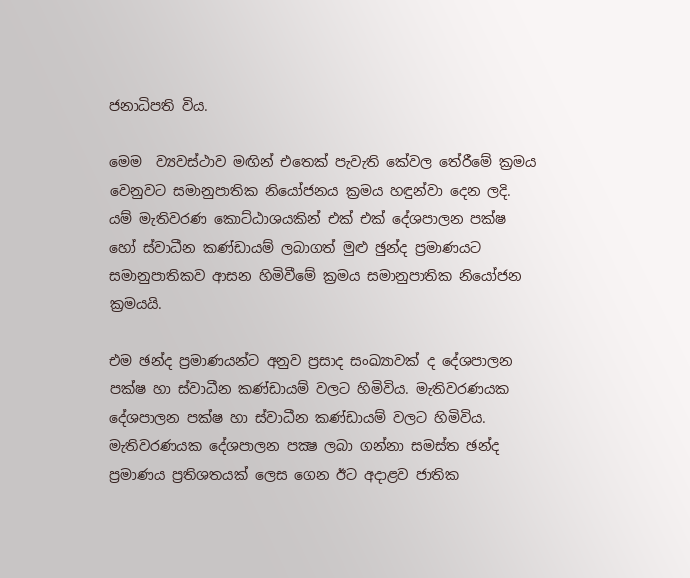ජනාධිපති විය.

මෙම  ව්‍යවස්ථාව මඟින් එතෙක් පැවැති කේවල තේරීමේ ක්‍රමය වෙනුවට සමානුපාතික නියෝජනය ක්‍රමය හඳුන්වා දෙන ලදි. යම් මැතිවරණ කොට්ඨාශයකින් එක් එක් දේශපාලන පක්ෂ හෝ ස්වාධීන කණ්ඩායම් ලබාගත් මුළු ඡුන්ද ප්‍රමාණයට සමානුපාතිකව ආසන හිමිවීමේ ක්‍රමය සමානුපාතික නියෝජන ක්‍රමයයි.

එම ඡන්ද ප්‍රමාණයන්ට අනුව ප්‍රසාද සංඛ්‍යාවක් ද දේශපාලන පක්ෂ හා ස්වාධීන කණ්ඩායම් වලට හිමිවිය. මැතිවරණයක දේශපාලන පක්ෂ හා ස්වාධීන කණ්ඩායම් වලට හිමිවිය. මැතිවරණයක දේශපාලන පක්‍ෂ ලබා ගන්නා සමස්ත ඡන්ද ප්‍රමාණය ප්‍රතිශතයක් ලෙස ගෙන ඊට අදාළව ජාතික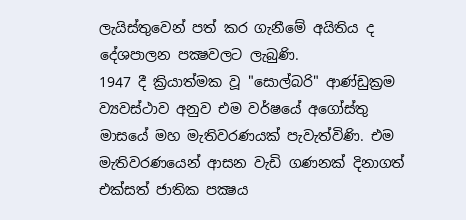ලැයිස්තුවෙන් පත් කර ගැනීමේ අයිතිය ද දේශපාලන පක්‍ෂවලට ලැබුණි.
1947 දී ක්‍රියාත්මක වූ "සොල්බරි" ආණ්ඩුක්‍රම ව්‍යවස්ථාව අනුව එම වර්ෂයේ අගෝස්තු මාසයේ මහ මැතිවරණයක් පැවැත්විණි. එම මැතිවරණයෙන් ආසන වැඩි ගණනක් දිනාගත් එක්සත් ජාතික පක්‍ෂය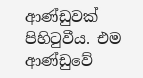ආණ්ඩුවක් පිහිටුවීය. එම ආණ්ඩුවේ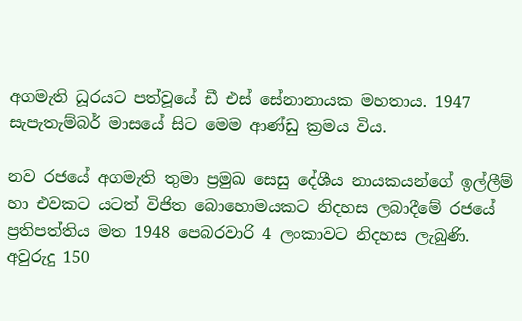අගමැති ධූරයට පත්වූයේ ඩී එස් සේනානායක මහතාය. 1947 සැපැතැම්බර් මාසයේ සිට මෙම ආණ්ඩු ක්‍රමය විය.

නව රජයේ අගමැති තුමා ප්‍රමුඛ සෙසු දේශීය නායකයන්ගේ ඉල්ලීම් හා එවකට යටත් විජිත බොහොමයකට නිදහස ලබාදීමේ රජයේ ප්‍රතිපත්තිය මත 1948 පෙබරවාරි 4 ලංකාවට නිදහස ලැබුණි. අවුරුදු 150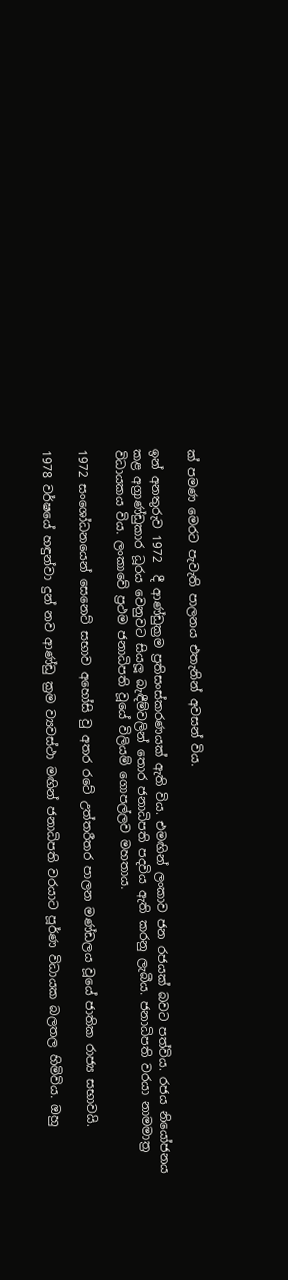ක් පමණ මෙරට පැවැති පාලනය එතැනින් අවසන් විය.

ඉන් අනතුරුව 1972  දී ආණ්ඩුක්‍රම ප්‍රතිසංස්කරණයක් ඇති විය. එමඟින් ලංකාව ජන රජයක් බවට පත්විය. රජය නියෝජනය කළ අග්‍රාණ්ඩුකාර ධූරය වෙනුවට සියලූ බැඳීම්වලින් තොර ජනාධිපති පදවිය ඇති කරනු ලැබීය. ජනාධිපති වරයා නාමමාත්‍ර විධායකය විය. ලංකාවේ ප්‍රථම ජනාධිපති වූයේ විලියම් ගොපල්ලව මහතාය.

1972 සංශෝධනයෙන් සෙනෙට් සභාව අහෝසි වු අතර රටේ උත්තරීතර පාලන මණ්ඩලය වූයේ ජාතික රාජ්‍ය සභාවයි.

1978 වර්ෂයේ හඳුන්වා දුන් නව ආණ්ඩු ක්‍රම ව්‍යවස්ථා මඟින් ජනාධිපති වරයාට පූර්ණ විධායක බලතල හිමිවිය. ඔහු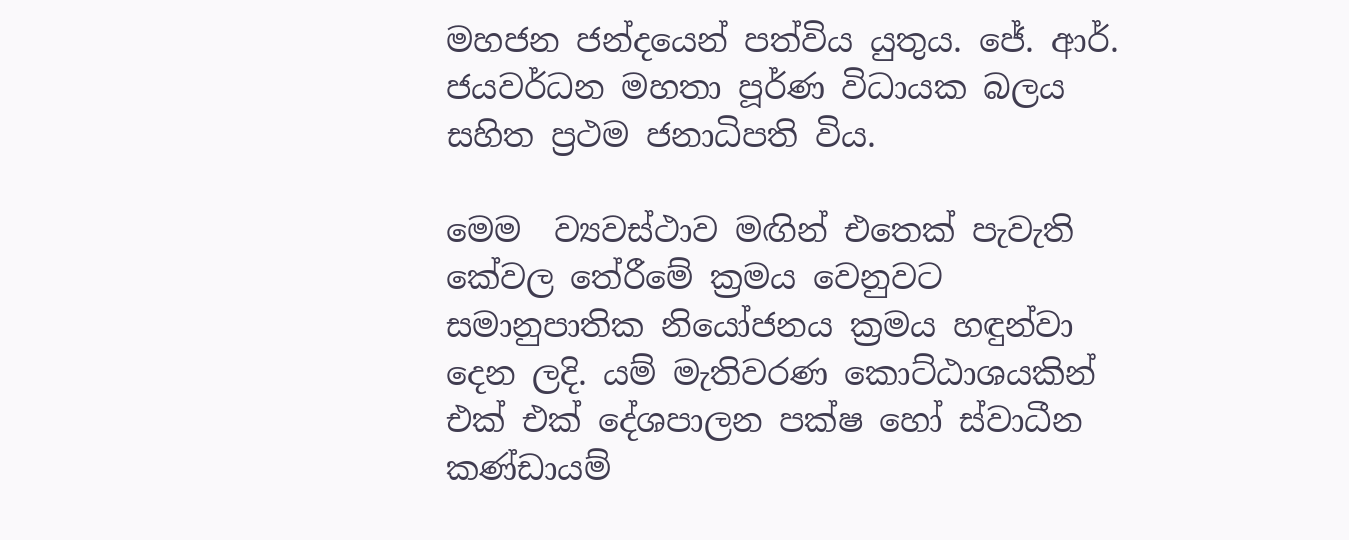මහජන ජන්දයෙන් පත්විය යුතුය. ජේ. ආර්. ජයවර්ධන මහතා පූර්ණ විධායක බලය සහිත ප්‍රථම ජනාධිපති විය.

මෙම  ව්‍යවස්ථාව මඟින් එතෙක් පැවැති කේවල තේරීමේ ක්‍රමය වෙනුවට සමානුපාතික නියෝජනය ක්‍රමය හඳුන්වා දෙන ලදි. යම් මැතිවරණ කොට්ඨාශයකින් එක් එක් දේශපාලන පක්ෂ හෝ ස්වාධීන කණ්ඩායම්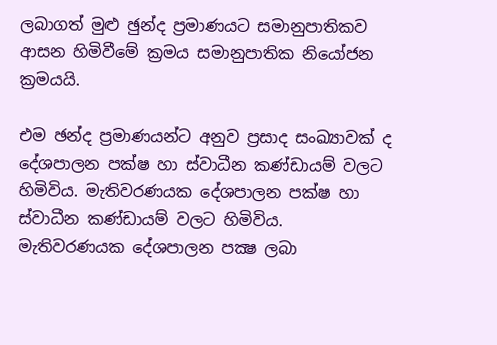ලබාගත් මුළු ඡුන්ද ප්‍රමාණයට සමානුපාතිකව ආසන හිමිවීමේ ක්‍රමය සමානුපාතික නියෝජන ක්‍රමයයි.

එම ඡන්ද ප්‍රමාණයන්ට අනුව ප්‍රසාද සංඛ්‍යාවක් ද දේශපාලන පක්ෂ හා ස්වාධීන කණ්ඩායම් වලට හිමිවිය. මැතිවරණයක දේශපාලන පක්ෂ හා ස්වාධීන කණ්ඩායම් වලට හිමිවිය. මැතිවරණයක දේශපාලන පක්‍ෂ ලබා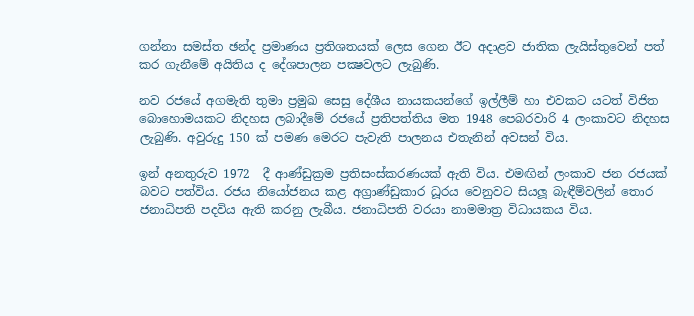ගන්නා සමස්ත ඡන්ද ප්‍රමාණය ප්‍රතිශතයක් ලෙස ගෙන ඊට අදාළව ජාතික ලැයිස්තුවෙන් පත් කර ගැනීමේ අයිතිය ද දේශපාලන පක්‍ෂවලට ලැබුණි.

නව රජයේ අගමැති තුමා ප්‍රමුඛ සෙසු දේශීය නායකයන්ගේ ඉල්ලීම් හා එවකට යටත් විජිත බොහොමයකට නිදහස ලබාදීමේ රජයේ ප්‍රතිපත්තිය මත 1948 පෙබරවාරි 4 ලංකාවට නිදහස ලැබුණි. අවුරුදු 150 ක් පමණ මෙරට පැවැති පාලනය එතැනින් අවසන් විය.

ඉන් අනතුරුව 1972  දී ආණ්ඩුක්‍රම ප්‍රතිසංස්කරණයක් ඇති විය. එමඟින් ලංකාව ජන රජයක් බවට පත්විය. රජය නියෝජනය කළ අග්‍රාණ්ඩුකාර ධූරය වෙනුවට සියලූ බැඳීම්වලින් තොර ජනාධිපති පදවිය ඇති කරනු ලැබීය. ජනාධිපති වරයා නාමමාත්‍ර විධායකය විය.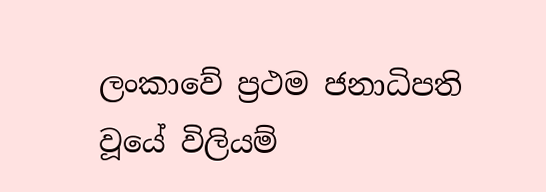ලංකාවේ ප්‍රථම ජනාධිපති වූයේ විලියම්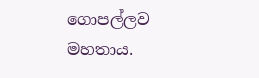ගොපල්ලව මහතාය.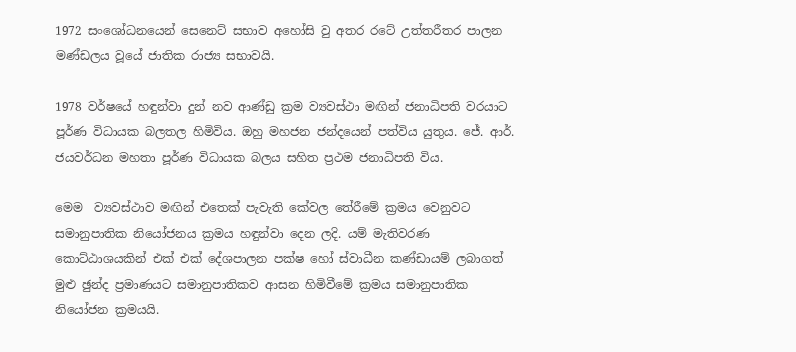1972 සංශෝධනයෙන් සෙනෙට් සභාව අහෝසි වු අතර රටේ උත්තරීතර පාලන මණ්ඩලය වූයේ ජාතික රාජ්‍ය සභාවයි.

1978 වර්ෂයේ හඳුන්වා දුන් නව ආණ්ඩු ක්‍රම ව්‍යවස්ථා මඟින් ජනාධිපති වරයාට පූර්ණ විධායක බලතල හිමිවිය. ඔහු මහජන ජන්දයෙන් පත්විය යුතුය. ජේ. ආර්. ජයවර්ධන මහතා පූර්ණ විධායක බලය සහිත ප්‍රථම ජනාධිපති විය.

මෙම  ව්‍යවස්ථාව මඟින් එතෙක් පැවැති කේවල තේරීමේ ක්‍රමය වෙනුවට සමානුපාතික නියෝජනය ක්‍රමය හඳුන්වා දෙන ලදි. යම් මැතිවරණ කොට්ඨාශයකින් එක් එක් දේශපාලන පක්ෂ හෝ ස්වාධීන කණ්ඩායම් ලබාගත් මුළු ඡුන්ද ප්‍රමාණයට සමානුපාතිකව ආසන හිමිවීමේ ක්‍රමය සමානුපාතික නියෝජන ක්‍රමයයි.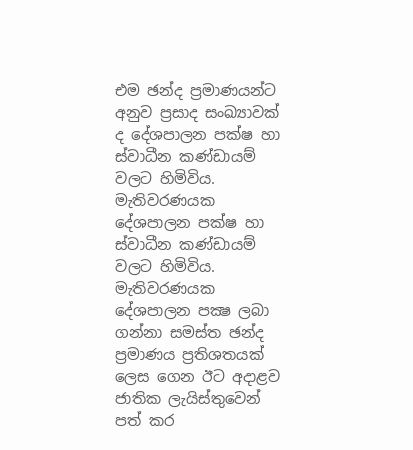එම ඡන්ද ප්‍රමාණයන්ට අනුව ප්‍රසාද සංඛ්‍යාවක් ද දේශපාලන පක්ෂ හා ස්වාධීන කණ්ඩායම් වලට හිමිවිය. මැතිවරණයක දේශපාලන පක්ෂ හා ස්වාධීන කණ්ඩායම් වලට හිමිවිය. මැතිවරණයක දේශපාලන පක්‍ෂ ලබා ගන්නා සමස්ත ඡන්ද ප්‍රමාණය ප්‍රතිශතයක් ලෙස ගෙන ඊට අදාළව ජාතික ලැයිස්තුවෙන් පත් කර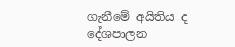ගැනීමේ අයිතිය ද දේශපාලන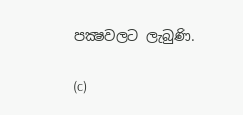පක්‍ෂවලට ලැබුණි.

(c)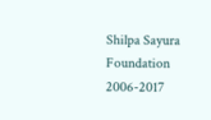Shilpa Sayura Foundation 2006-2017